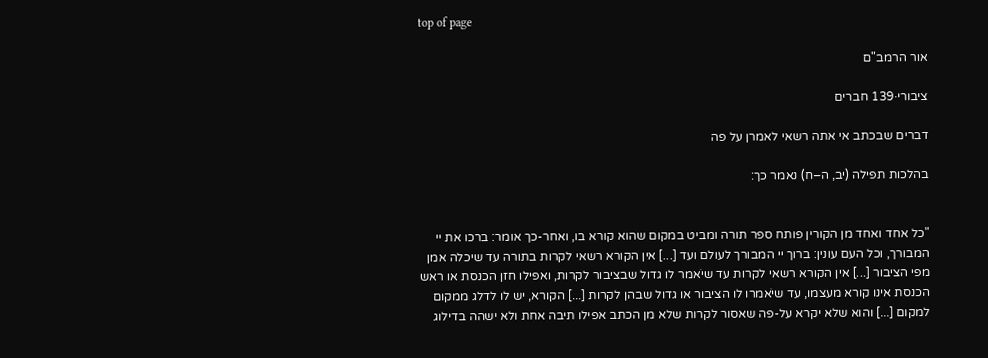top of page

אור הרמב"ם

ציבורי·139 חברים

דברים שבכתב אי אתה רשאי לאמרן על פה

בהלכות תפילה (יב, ה–ח) נאמר כך:


"כל אחד ואחד מן הקורין פותח ספר תורה ומביט במקום שהוא קורא בו, ואחר-כך אומר: ברכו את יי המבורך, וכל העם עונין: ברוך יי המבורך לעולם ועד [...] אין הקורא רשאי לקרות בתורה עד שיכלה אמן מפי הציבור [...] אין הקורא רשאי לקרות עד שיֹאמר לו גדול שבציבור לקרות, ואפילו חזן הכנסת או ראש הכנסת אינו קורא מעצמו, עד שיֹאמרו לו הציבור או גדול שבהן לקרות [...] הקורא, יש לו לדלג ממקום למקום [...] והוא שלא יקרא על-פה שאסור לקרות שלא מן הכתב אפילו תיבה אחת ולא ישהה בדילוג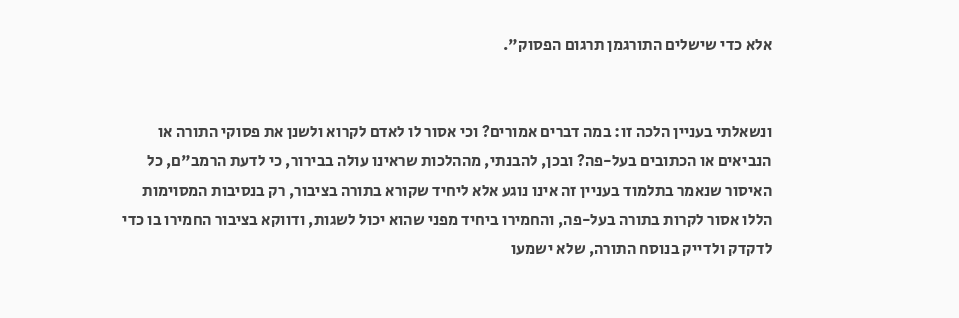אלא כדי שישלים התורגמן תרגום הפסוק".


ונשאלתי בעניין הלכה זו: במה דברים אמורים? וכי אסור לו לאדם לקרוא ולשנן את פסוקי התורה או הנביאים או הכתובים בעל-פה? ובכן, להבנתי, מההלכות שראינו עולה בבירור, כי לדעת הרמב"ם, כל האיסור שנאמר בתלמוד בעניין זה אינו נוגע אלא ליחיד שקורא בתורה בציבור, רק בנסיבות המסוימות הללו אסור לקרות בתורה בעל-פה, והחמירו ביחיד מפני שהוא יכול לשגות, ודווקא בציבור החמירו בו כדי לדקדק ולדייק בנוסח התורה, שלא ישמעו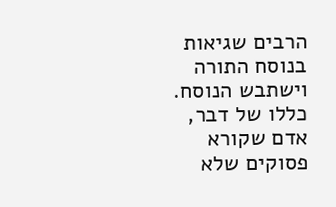הרבים שגיאות בנוסח התורה וישתבש הנוסח. כללו של דבר, אדם שקורא פסוקים שלא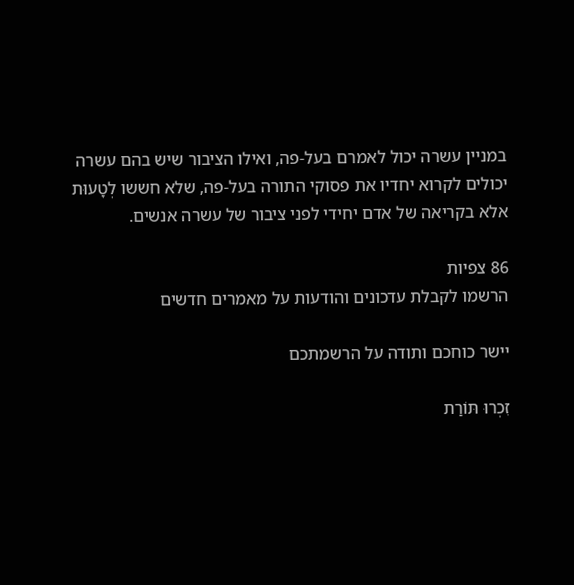במניין עשרה יכול לאמרם בעל-פה, ואילו הציבור שיש בהם עשרה יכולים לקרוא יחדיו את פסוקי התורה בעל-פה, שלא חששו לְטָעוּת אלא בקריאה של אדם יחידי לפני ציבור של עשרה אנשים.

86 צפיות
הרשמו לקבלת עדכונים והודעות על מאמרים חדשים

יישר כוחכם ותודה על הרשמתכם

זִכְרוּ תּוֹרַת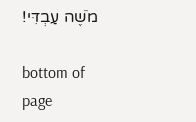מֹשֶׁה עַבְדִּי!

bottom of page